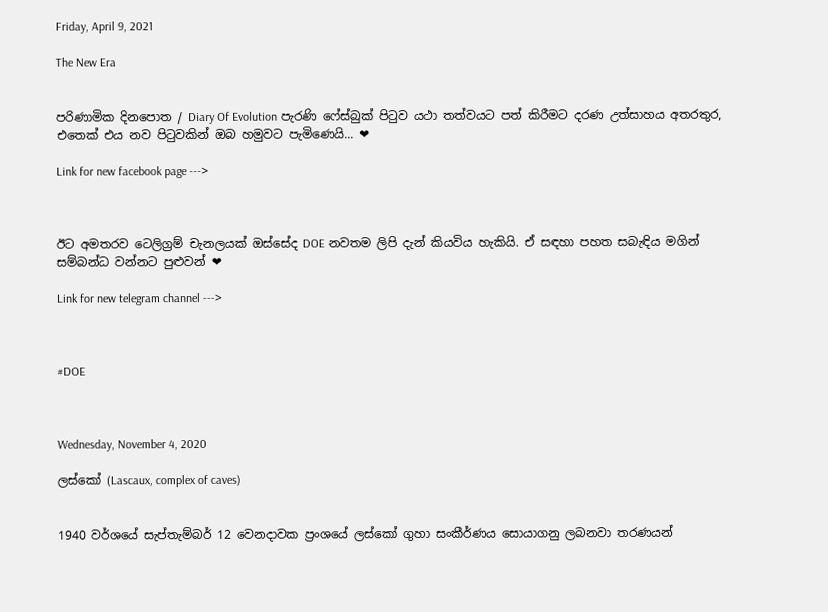Friday, April 9, 2021

The New Era


පරිණාමික දිනපොත / Diary Of Evolution පැරණි ෆේස්බුක් පිටුව යථා තත්වයට පත් කිරීමට දරණ උත්සාහය අතරතුර, එතෙක් එය නව පිටුවකින් ඔබ හමුවට පැමිණෙයි... ❤

Link for new facebook page --->



ඊට අමතරව ටෙලිග්‍රම් චැනලයක් ඔස්සේද DOE නවතම ලිපි දැන් කියවිය හැකියි. ඒ සඳහා පහත සබැඳිය මගින් සම්බන්ධ වන්නට පුළුවන් ❤

Link for new telegram channel --->



#DOE



Wednesday, November 4, 2020

ලස්කෝ (Lascaux, complex of caves)


1940 වර්ශයේ සැප්තැම්බර් 12 වෙනදාවක ප්‍රංශයේ ලස්කෝ ගුහා සංකීර්ණය සොයාගනු ලබනවා තරණයන්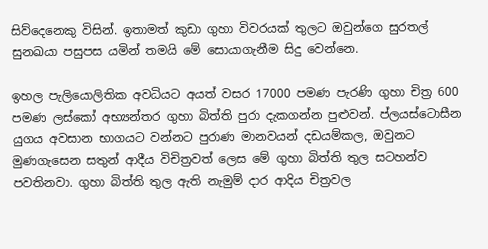සිව්දෙනෙකු විසින්. ඉතාමත් කුඩා ගුහා විවරයක් තුලට ඔවුන්ගෙ සුරතල් සුනඛයා පසුපස යමින් තමයි මේ සොයාගැනීම සිදු වෙන්නෙ.

ඉහල පැලියොලිතික අවධියට අයත් වසර 17000 පමණ පැරණි ගුහා චිත්‍ර 600 පමණ ලස්කෝ අභ්‍යන්තර ගුහා බිත්ති පුරා දැකගන්න පුළුවන්. ප්ලයස්ටොසීන යුගය අවසාන භාගයට වන්නට පුරාණ මානවයන් දඩයම්කල, ඔවුනට මුණගැසෙන සතුන් ආදීය විචිත්‍රවත් ලෙස මේ ගුහා බිත්ති තුල සටහන්ව පවතිනවා. ගුහා බිත්ති තුල ඇති නැමුම් දාර ආදිය චිත්‍රවල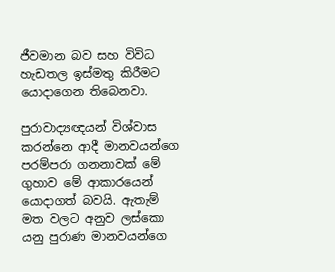ජීවමාන බව සහ විවිධ හැඩතල ඉස්මතු කිරීමට යොදාගෙන තිබෙනවා.

පුරාවාද්‍යඥයන් විශ්වාස කරන්නෙ ආදී මානවයන්ගෙ පරම්පරා ගනනාවක් මේ ගුහාව මේ ආකාරයෙන් යොදාගත් බවයි. ඇතැම් මත වලට අනුව ලස්කො යනු පුරාණ මානවයන්ගෙ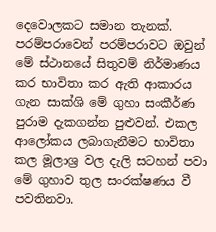දෙවොලකට සමාන තැනක්. පරම්පරාවෙන් පරම්පරාවට ඔවුන් මේ ස්ථානයේ සිතුවම් නිර්මාණය කර භාවිතා කර ඇති ආකාරය ගැන සාක්ශි මේ ගුහා සංකීර්ණ පුරාම දැකගන්න පුළුවන්. එකල ආලෝකය ලබාගැනීමට භාවිතා කල මූලාශ්‍ර වල දැලි සටහන් පවා මේ ගුහාව තුල සංරක්ෂණය වී පවතිනවා.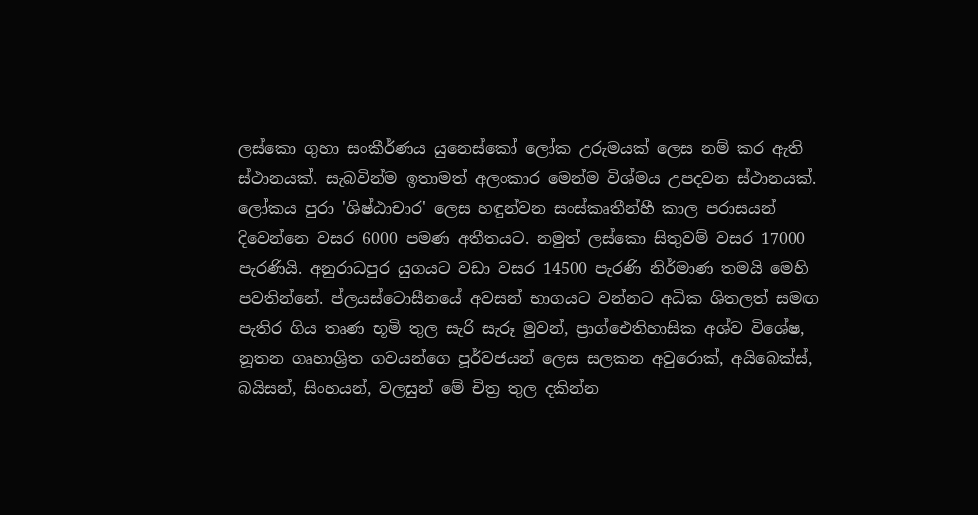ලස්කො ගුහා සංකීර්ණය යුනෙස්කෝ ලෝක උරුමයක් ලෙස නම් කර ඇති ස්ථානයක්. සැබවින්ම ඉතාමත් අලංකාර මෙන්ම විශ්මය උපදවන ස්ථානයක්. ලෝකය පුරා 'ශිෂ්ඨාචාර' ලෙස හඳුන්වන සංස්කෘතීන්හී කාල පරාසයන් දිවෙන්නෙ වසර 6000 පමණ අතීතයට. නමුත් ලස්කො සිතුවම් වසර 17000 පැරණියි. අනුරාධපුර යුගයට වඩා වසර 14500 පැරණි නිර්මාණ තමයි මෙහි පවතින්නේ. ප්ලයස්ටොසීනයේ අවසන් භාගයට වන්නට අධික ශිතලත් සමඟ පැතිර ගිය තෘණ භූමි තුල සැරි සැරූ මුවන්, ප්‍රාග්ඓතිහාසික අශ්ව විශේෂ, නූතන ගෘහාශ්‍රිත ගවයන්ගෙ පූර්වජයන් ලෙස සලකන අවුරොක්, අයිබෙක්ස්, බයිසන්, සිංහයන්, වලසුන් මේ චිත්‍ර තුල දකින්න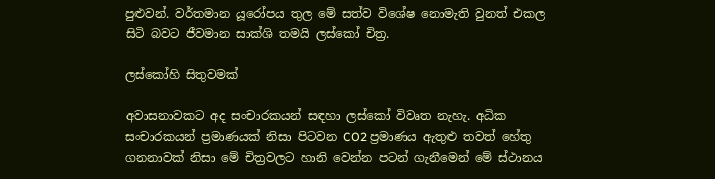පුළුවන්. වර්තමාන යූරෝපය තුල මේ සත්ව විශේෂ නොමැති වුනත් එකල සිටි බවට ජීවමාන සාක්ශි තමයි ලස්කෝ චිත්‍ර.

ලස්කෝහි සිතුවමක්

අවාසනාවකට අද සංචාරකයන් සඳහා ලස්කෝ විවෘත නැහැ. අධික සංචාරකයන් ප්‍රමාණයක් නිසා පිටවන CO2 ප්‍රමාණය ඇතුළු තවත් හේතු ගනනාවක් නිසා මේ චිත්‍රවලට හානි වෙන්න පටන් ගැනීමෙන් මේ ස්ථානය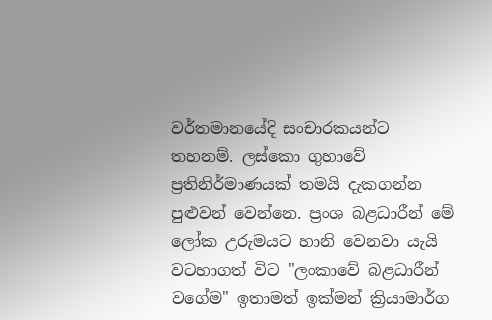වර්තමානයේදි සංචාරකයන්ට තහනම්. ලස්කො ගුහාවේ ප්‍රතිනිර්මාණයක් තමයි දැකගන්න පුළුවන් වෙන්නෙ. ප්‍රංශ බළධාරීන් මේ ලෝක උරුමයට හානි වෙනවා යැයි වටහාගත් විට "ලංකාවේ බළධාරීන් වගේම" ඉතාමත් ඉක්මන් ක්‍රියාමාර්ග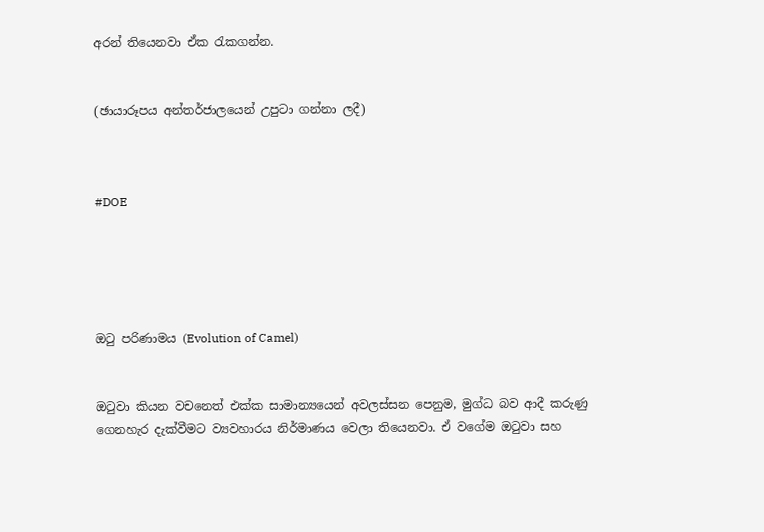අරන් තියෙනවා ඒක රැකගන්න.


(ඡායාරූපය අන්තර්ජාලයෙන් උපුටා ගන්නා ලදී)



#DOE





ඔටු පරිණාමය (Evolution of Camel)


ඔටුවා කියන වචනෙත් එක්ක සාමාන්‍යයෙන් අවලස්සන පෙනුම, මුග්ධ බව ආදී කරුණු ගෙනහැර දැක්වීමට ව්‍යවහාරය නිර්මාණය වෙලා තියෙනවා. ඒ වගේම ඔටුවා සහ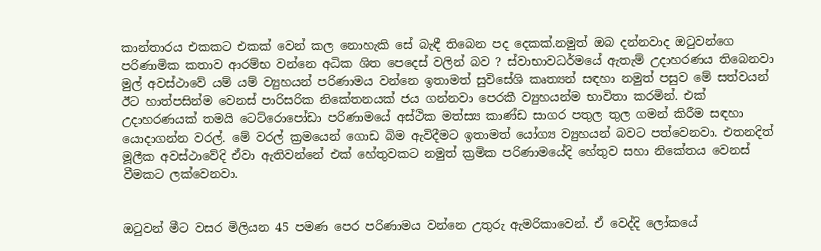කාන්තාරය එකකට එකක් වෙන් කල නොහැකි සේ බැඳී තිබෙන පද දෙකක්.නමුත් ඔබ දන්නවාද ඔටුවන්ගෙ පරිණාමික කතාව ආරම්භ වන්නෙ අධික ශිත පෙදෙස් වලින් බව ? ස්වාභාවධර්මයේ ඇතැම් උදාහරණය තිබෙනවා මුල් අවස්ථාවේ යම් යම් ව්‍යුහයන් පරිණාමය වන්නෙ ඉතාමත් සුවිසේශි කෘත්‍යන් සඳහා නමුත් පසුව මේ සත්වයන් ඊට හාත්පසින්ම වෙනස් පාරිසරික නිකේතනයක් ජය ගන්නවා පෙරකී ව්‍යුහයන්ම භාවිතා කරමින්. එක් උදාහරණයක් තමයි ටෙට්රොපෝඩා පරිණාමයේ අස්ථික මත්ස්‍ය කාණ්ඩ සාගර පතුල තුල ගමන් කිරීම සඳහා යොදාගන්න වරල්. මේ වරල් ක්‍රමයෙන් ගොඩ බිම ඇවිදීමට ඉතාමත් යෝග්‍ය ව්‍යුහයන් බවට පත්වෙනවා. එතනදිත් මූලීක අවස්ථාවේදි ඒවා ඇතිවන්නේ එක් හේතුවකට නමුත් ක්‍රමික පරිණාමයේදි හේතුව සහා නිකේතය වෙනස් වීමකට ලක්වෙනවා.


ඔටුවන් මීට වසර මිලියන 45 පමණ පෙර පරිණාමය වන්නෙ උතුරු ඇමරිකාවෙන්. ඒ වෙද්දි ලෝකයේ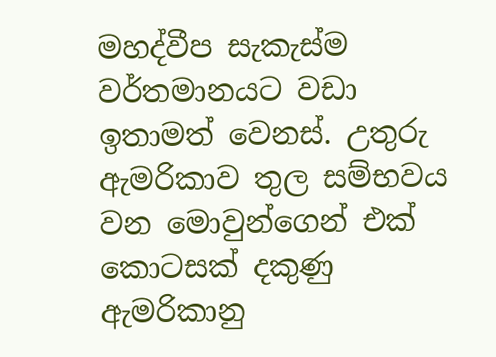මහද්වීප සැකැස්ම වර්තමානයට වඩා ඉතාමත් වෙනස්. උතුරු ඇමරිකාව තුල සම්භවය වන මොවුන්ගෙන් එක් කොටසක් දකුණු ඇමරිකානු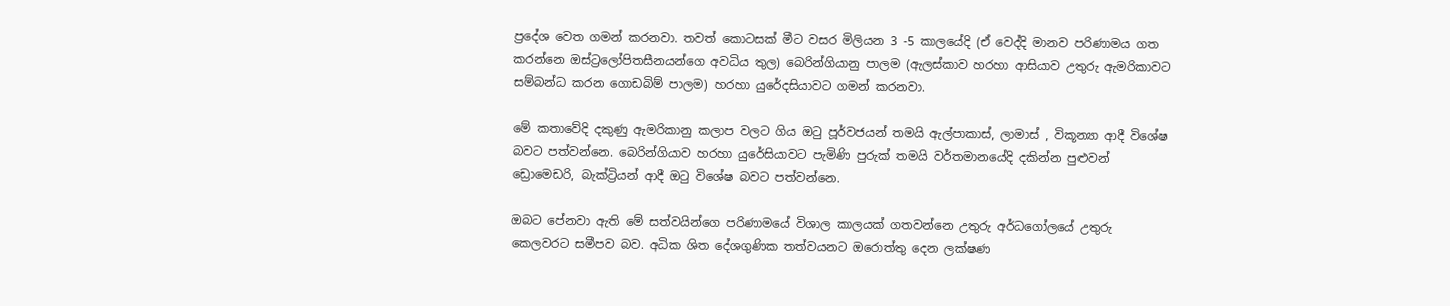ප්‍රදේශ වෙත ගමන් කරනවා. තවත් කොටසක් මීට වසර මිලියන 3 -5 කාලයේදි (ඒ වෙද්දි මානව පරිණාමය ගත කරන්නෙ ඔස්ට්‍රලෝපිතසීනයන්ගෙ අවධිය තුල) බෙරින්ගියානු පාලම (ඇලස්කාව හරහා ආසියාව උතුරු ඇමරිකාවට සම්බන්ධ කරන ගොඩබිම් පාලම) හරහා යුරේදසියාවට ගමන් කරනවා.

මේ කතාවේදි දකුණු ඇමරිකානු කලාප වලට ගිය ඔටු පූර්වජයන් තමයි ඇල්පාකාස්, ලාමාස් , විකූන්‍යා ආදී විශේෂ බවට පත්වන්නෙ. බෙරින්ගියාව හරහා යුරේසියාවට පැමිණි පුරුක් තමයි වර්තමානයේදි දකින්න පුළුවන් ඩ්‍රොමෙඩරි, බැක්ට්‍රියන් ආදී ඔටු විශේෂ බවට පත්වන්නෙ.

ඔබට පේනවා ඇති මේ සත්වයින්ගෙ පරිණාමයේ විශාල කාලයක් ගතවන්නෙ උතුරු අර්ධගෝලයේ උතුරු කෙලවරට සමීපව බව. අධික ශිත දේශගුණික තත්වයනට ඔරොත්තු දෙන ලක්ෂණ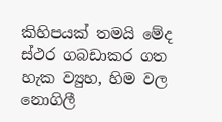කිහිපයක් තමයි මේද ස්ථර ගබඩාකර ගත හැක ව්‍යුහ, හිම වල නොගිලී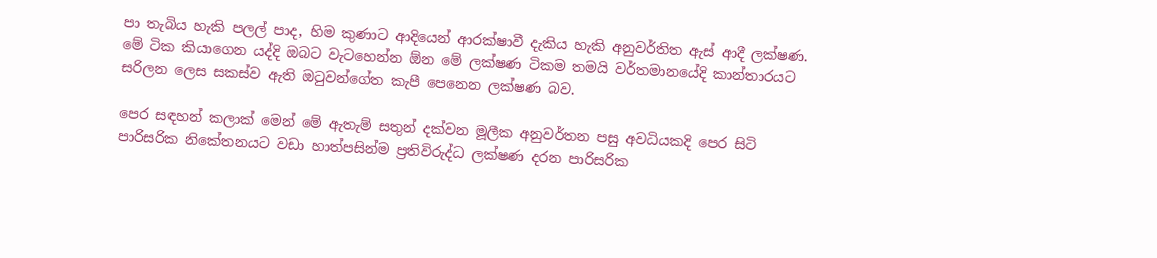පා තැබිය හැකි පලල් පාද, හිම කුණාට ආදියෙන් ආරක්ෂාවී දැකිය හැකි අනුවර්තිත ඇස් ආදී ලක්ෂණ. මේ ටික කියාගෙන යද්දි ඔබට වැටහෙන්න ඕන මේ ලක්ෂණ ටිකම තමයි වර්තමානයේදි කාන්තාරයට සරිලන ලෙස සකස්ව ඇති ඔටුවන්ගේත කැපී පෙනෙන ලක්ෂණ බව.

පෙර සඳහන් කලාක් මෙන් මේ ඇතැම් සතුන් දක්වන මූලීක අනුවර්තන පසු අවධියකදි පෙර සිටි පාරිසරික නිකේතනයට වඩා හාත්පසින්ම ප්‍රතිවිරුද්ධ ලක්ෂණ දරන පාරිසරික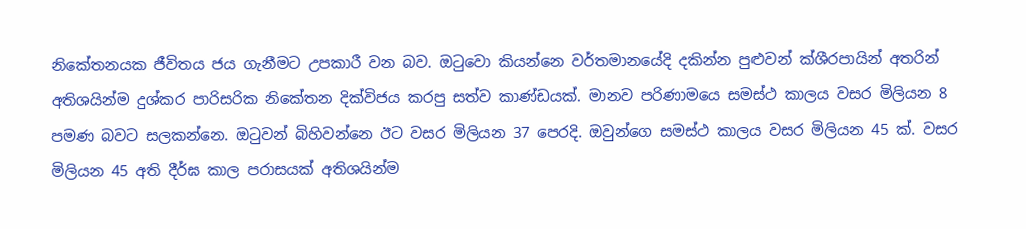නිකේතනයක ජීවිතය ජය ගැනීමට උපකාරී වන බව. ඔටුවො කියන්නෙ වර්තමානයේදි දකින්න පුළුවන් ක්ශීරපායින් අතරින් අතිශයින්ම දුශ්කර පාරිසරික නිකේතන දික්විජය කරපු සත්ව කාණ්ඩයක්. මානව පරිණාමයෙ සමස්ථ කාලය වසර මිලියන 8 පමණ බවට සලකන්නෙ. ඔටුවන් බිහිවන්නෙ ඊට වසර මිලියන 37 පෙරදි. ඔවුන්ගෙ සමස්ථ කාලය වසර මිලියන 45 ක්. වසර මිලියන 45 අති දීර්ඝ කාල පරාසයක් අතිශයින්ම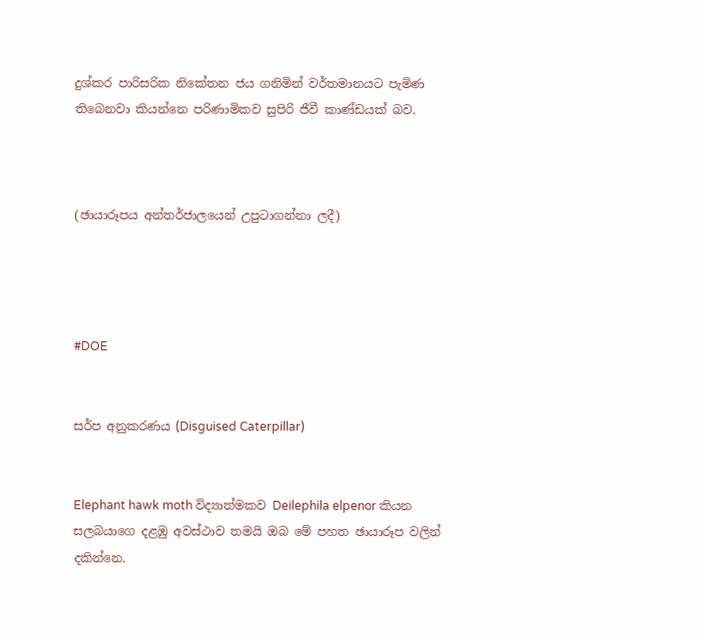දුශ්කර පාරිසරික නිකේතන ජය ගනිමින් වර්තමානයට පැමිණ තිබෙනවා කියන්නෙ පරිණාමිකව සුපිරි ජීවී කාණ්ඩයක් බව.



(ඡායාරූපය අන්තර්ජාලයෙන් උපුටාගන්නා ලදී)




#DOE


සර්ප අනුකරණය (Disguised Caterpillar)


Elephant hawk moth විද්‍යාත්මකව Deilephila elpenor කියන සලබයාගෙ දළඹු අවස්ථාව තමයි ඔබ මේ පහත ඡායාරූප වලින් දකින්නෙ.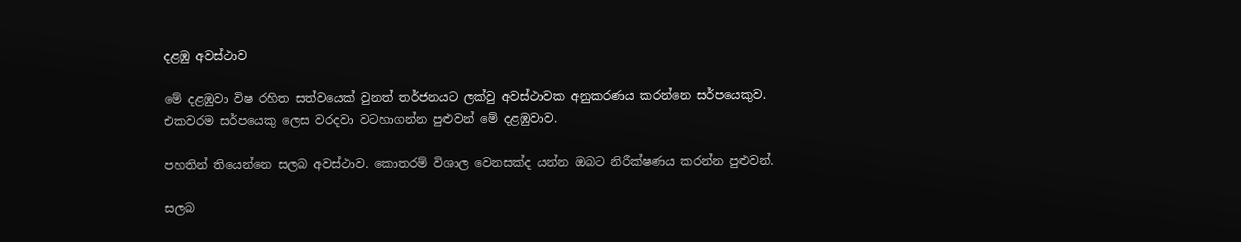දළඹු අවස්ථාව

මේ දළඹුවා විෂ රහිත සත්වයෙක් වුනත් තර්ජනයට ලක්වු අවස්ථාවක අනුකරණය කරන්නෙ සර්පයෙකුව. එකවරම සර්පයෙකු ලෙස වරදවා වටහාගන්න පුළුවන් මේ දළඹුවාව.

පහතින් තියෙන්නෙ සලබ අවස්ථාව. කොතරම් විශාල වෙනසක්ද යන්න ඔබට නිරීක්ෂණය කරන්න පුළුවන්.

සලබ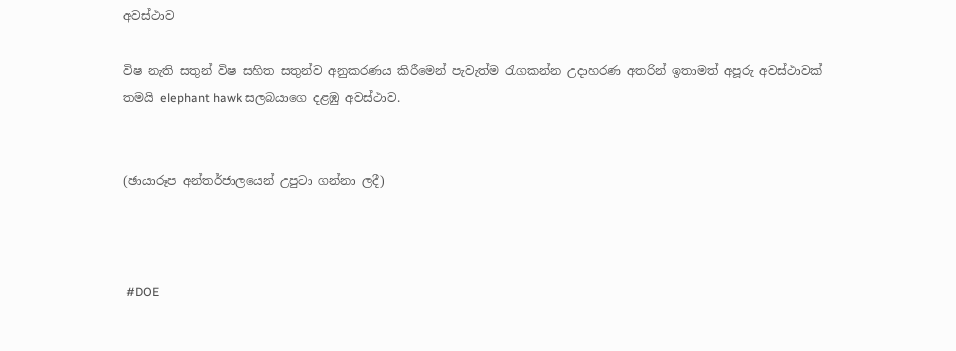අවස්ථාව

විෂ නැති සතුන් විෂ සහිත සතුන්ව අනුකරණය කිරීමෙන් පැවැත්ම රැගකන්න උදාහරණ අතරින් ඉතාමත් අපූරු අවස්ථාවක් තමයි elephant hawk සලබයාගෙ දළඹු අවස්ථාව.


(ඡායාරූප අන්තර්ජාලයෙන් උපුටා ගන්නා ලදී)



 #DOE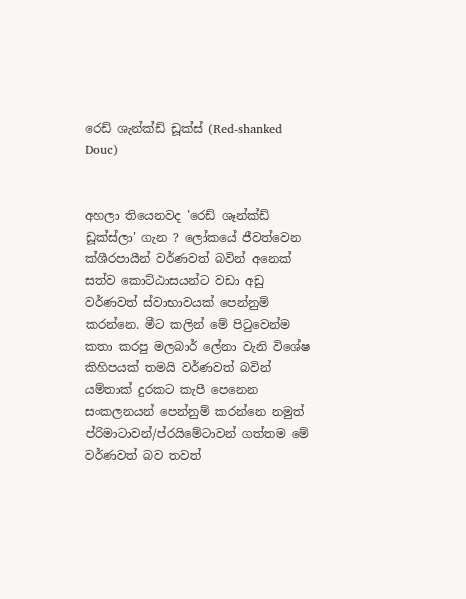රෙඩ් ශැන්ක්ඩ් ඩූක්ස් (Red-shanked Douc)


අහලා තියෙනවද 'රෙඩ් ශෑන්ක්ඩ් ඩූක්ස්ලා' ගැන ? ලෝකයේ ජීවත්වෙන ක්ශීරපායීන් වර්ණවත් බවින් අනෙක් සත්ව කොට්ඨාසයන්ට වඩා අඩු වර්ණවත් ස්වාභාවයක් පෙන්නුම් කරන්නෙ. මීට කලින් මේ පිටුවෙන්ම කතා කරපු මලබාර් ලේනා වැනි විශේෂ කිහිපයක් තමයි වර්ණවත් බවින් යම්තාක් දුරකට කැපී පෙනෙන සංකලනයන් පෙන්නුම් කරන්නෙ නමුත් ප්රිමාටාවන්/ප්රයිමේටාවන් ගත්තම මේ වර්ණවත් බව තවත්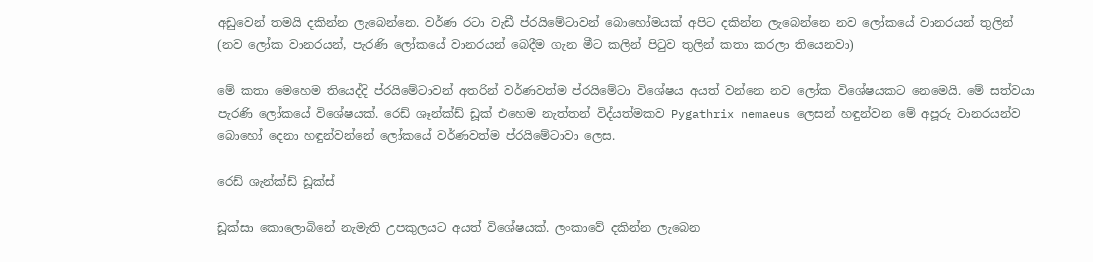අඩුවෙන් තමයි දකින්න ලැබෙන්නෙ. වර්ණ රටා වැඩී ප්රයිමේටාවන් බොහෝමයක් අපිට දකින්න ලැබෙන්නෙ නව ලෝකයේ වානරයන් තුලින් (නව ලෝක වානරයන්, පැරණි ලෝකයේ වානරයන් බෙදීම ගැන මීට කලින් පිටුව තුලින් කතා කරලා තියෙනවා)

මේ කතා මෙහෙම තියෙද්දි ප්රයිමේටාවන් අතරින් වර්ණවත්ම ප්රයිමේටා විශේෂය අයත් වන්නෙ නව ලෝක විශේෂයකට නෙමෙයි. මේ සත්වයා පැරණි ලෝකයේ විශේෂයක්. රෙඩ් ශෑන්ක්ඩ් ඩූක් එහෙම නැත්තන් විද්යත්මකව Pygathrix nemaeus ලෙසන් හඳුන්වන මේ අපූරු වානරයන්ව බොහෝ දෙනා හඳුන්වන්නේ ලෝකයේ වර්ණවත්ම ප්රයිමේටාවා ලෙස.

රෙඩ් ශැන්ක්ඩ් ඩූක්ස්

ඩූක්සා කොලොබිනේ නැමැති උපකුලයට අයත් විශේෂයක්. ලංකාවේ දකින්න ලැබෙන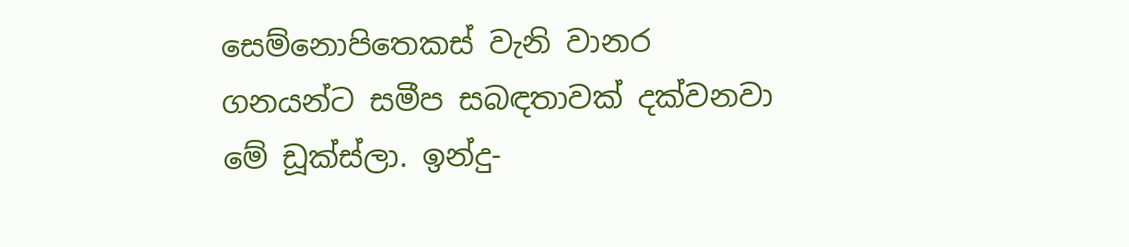සෙම්නොපිතෙකස් වැනි වානර ගනයන්ට සමීප සබඳතාවක් දක්වනවා මේ ඩූක්ස්ලා. ඉන්දු-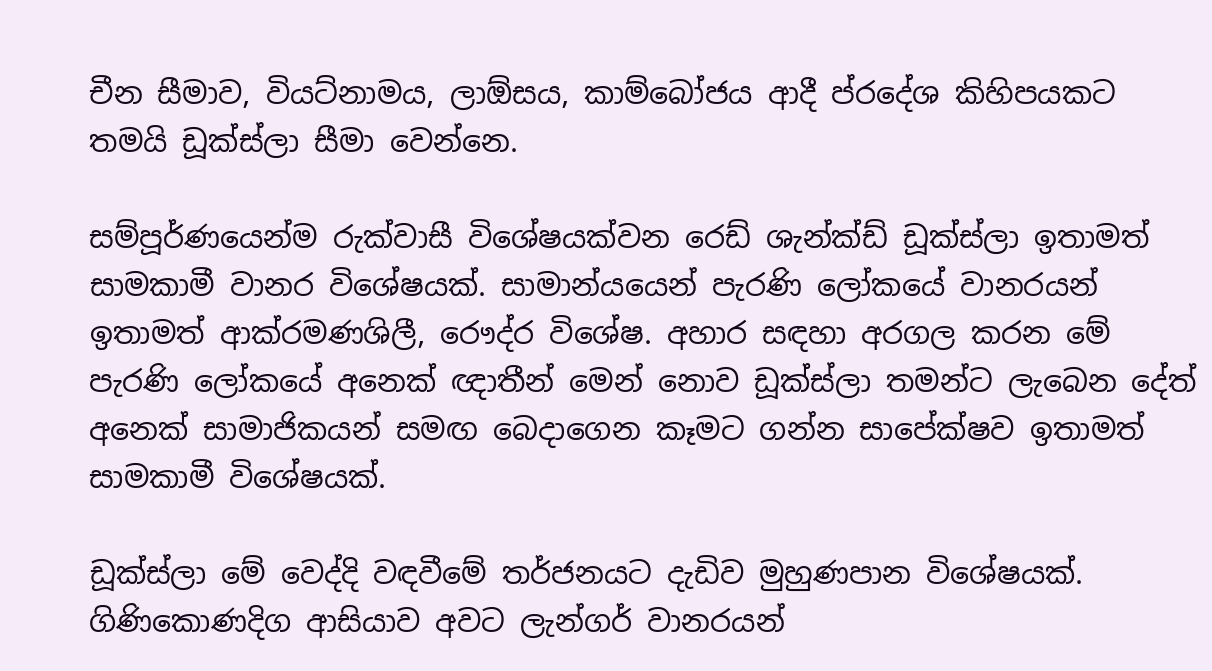චීන සීමාව, වියට්නාමය, ලාඕසය, කාම්බෝජය ආදී ප්රදේශ කිහිපයකට තමයි ඩූක්ස්ලා සීමා වෙන්නෙ.

සම්පූර්ණයෙන්ම රුක්වාසී විශේෂයක්වන රෙඩ් ශැන්ක්ඩ් ඩූක්ස්ලා ඉතාමත් සාමකාමී වානර විශේෂයක්. සාමාන්යයෙන් පැරණි ලෝකයේ වානරයන් ඉතාමත් ආක්රමණශිලී, රෞද්ර විශේෂ. අහාර සඳහා අරගල කරන මේ පැරණි ලෝකයේ අනෙක් ඥාතීන් මෙන් නොව ඩූක්ස්ලා තමන්ට ලැබෙන දේත් අනෙක් සාමාජිකයන් සමඟ බෙදාගෙන කෑමට ගන්න සාපේක්ෂව ඉතාමත් සාමකාමී විශේෂයක්.

ඩූක්ස්ලා මේ වෙද්දි වඳවීමේ තර්ජනයට දැඩිව මුහුණපාන විශේෂයක්. ගිණිකොණදිග ආසියාව අවට ලැන්ගර් වානරයන්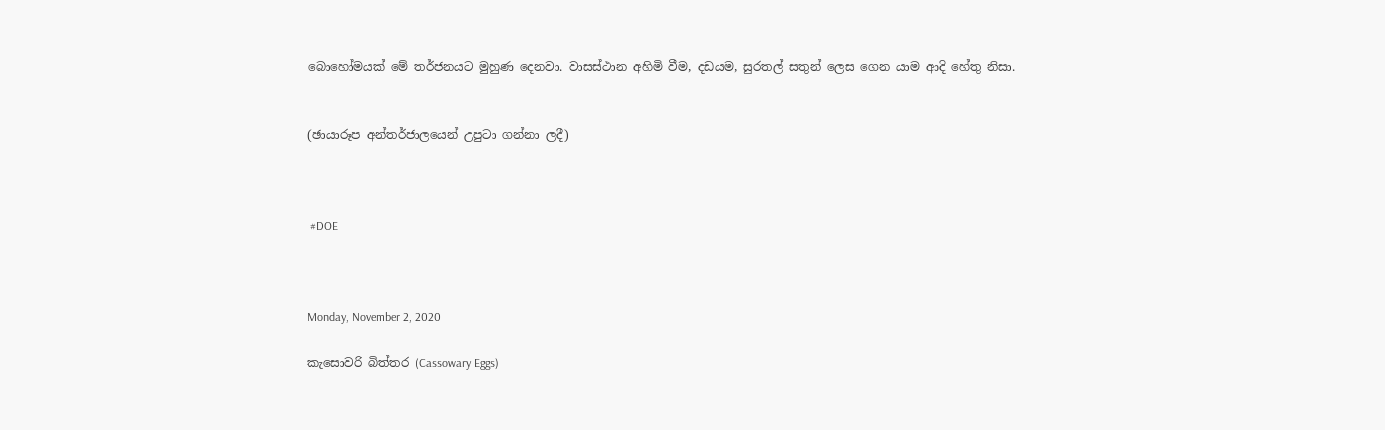බොහෝමයක් මේ තර්ජනයට මුහුණ දෙනවා. වාසස්ථාන අහිමි වීම, දඩයම, සුරතල් සතුන් ලෙස ගෙන යාම ආදි හේතු නිසා.


(ඡායාරූප අන්තර්ජාලයෙන් උපුටා ගන්නා ලදී)



 #DOE



Monday, November 2, 2020

කැසොවරි බිත්තර (Cassowary Eggs)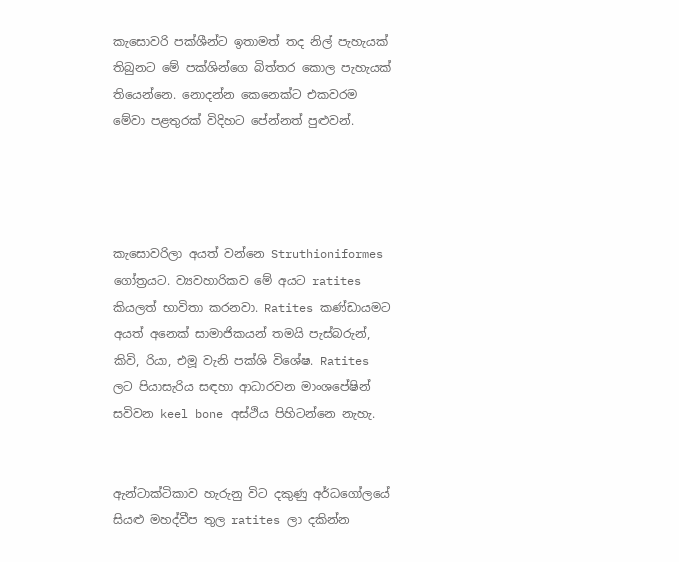කැසොවරි පක්ශීන්ට ඉතාමත් තද නිල් පැහැයක් තිබුනට මේ පක්ශින්ගෙ බිත්තර කොල පැහැයක් තියෙන්නෙ. නොදන්න කෙනෙක්ට එකවරම මේවා පළතුරක් විදිහට පේන්නත් පුළුවන්.




කැසොවරිලා අයත් වන්නෙ Struthioniformes ගෝත්‍රයට. ව්‍යවහාරිකව මේ අයට ratites කියලත් භාවිතා කරනවා. Ratites කණ්ඩායමට අයත් අනෙක් සාමාජිකයන් තමයි පැස්බරුන්, කිවි, රියා, එමූ වැනි පක්ශි විශේෂ. Ratites ලට පියාසැරිය සඳහා ආධාරවන මාංශපේෂින් සවිවන keel bone අස්ථිය පිහිටන්නෙ නැහැ.


ඇන්ටාක්ටිකාව හැරුනු විට දකුණු අර්ධගෝලයේ සියළු මහද්වීප තුල ratites ලා දකින්න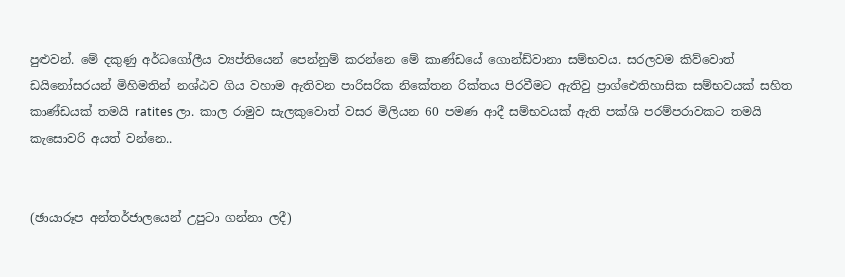පුළුවන්. මේ දකුණු අර්ධගෝලීය ව්‍යප්තියෙන් පෙන්නුම් කරන්නෙ මේ කාණ්ඩයේ ගොන්ඩ්වානා සම්භවය. සරලවම කිව්වොත් ඩයිනෝසරයන් මිහිමතින් නශ්ඨව ගිය වහාම ඇතිවන පාරිසරික නිකේතන රික්තය පිරවීමට ඇතිවු ප්‍රාග්ඓතිහාසික සම්භවයක් සහිත කාණ්ඩයක් තමයි ratites ලා. කාල රාමුව සැලකුවොත් වසර මිලියන 60 පමණ ආදී සම්භවයක් ඇති පක්ශි පරම්පරාවකට තමයි කැසොවරි අයත් වන්නෙ..


(ඡායාරූප අන්තර්ජාලයෙන් උපුටා ගන්නා ලදී)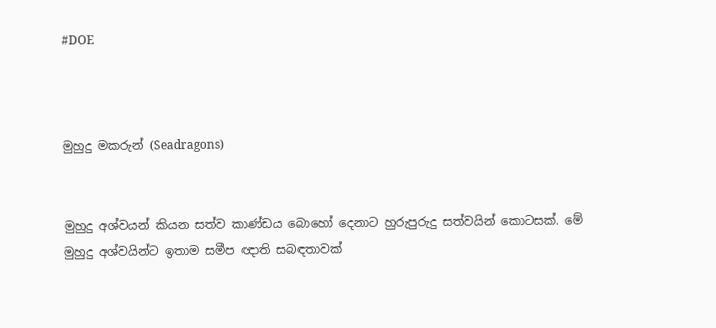#DOE



මුහුදු මකරුන් (Seadragons)


මුහුදු අශ්වයන් කියන සත්ව කාණ්ඩය බොහෝ දෙනාට හුරුපුරුදු සත්වයින් කොටසක්. මේ මුහුදු අශ්වයින්ට ඉතාම සමීප ඥාති සබඳතාවක්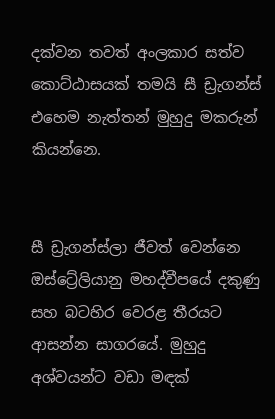දක්වන තවත් අංලකාර සත්ව කොට්ඨාසයක් තමයි සී ඩ්‍රැගන්ස් එහෙම නැත්තන් මුහුදු මකරුන් කියන්නෙ.


සී ඩ්‍රැගන්ස්ලා ජීවත් වෙන්නෙ ඔස්ට්‍රේලියානු මහද්වීපයේ දකුණු සහ බටහිර වෙරළ තීරයට ආසන්න සාගරයේ. මුහුදු අශ්වයන්ට වඩා මඳක්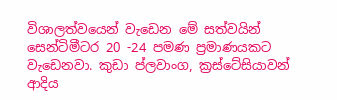විශාලත්වයෙන් වැඩෙන මේ සත්වයින් සෙන්ටිමීටර 20 -24 පමණ ප්‍රමාණයකට වැඩෙනවා. කුඩා ප්ලවාංග, ක්‍රස්ටේසියාවන් ආදිය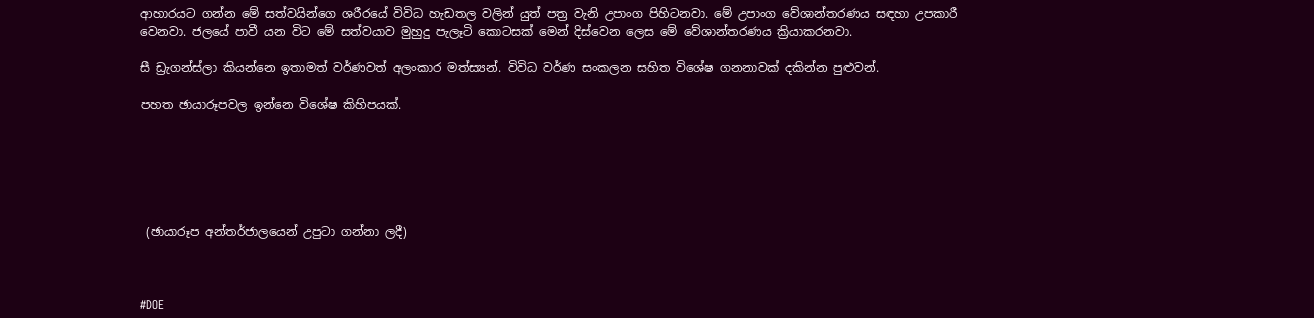ආහාරයට ගන්න මේ සත්වයින්ගෙ ශරීරයේ විවිධ හැඩතල වලින් යුත් පත්‍ර වැනි උපාංග පිහිටනවා. මේ උපාංග වේශාන්තරණය සඳහා උපකාරී වෙනවා. ජලයේ පාවී යන විට මේ සත්වයාව මුහුදු පැලෑටි කොටසක් මෙන් දිස්වෙන ලෙස මේ වේශාන්තරණය ක්‍රියාකරනවා.

සී ඩ්‍රැගන්ස්ලා කියන්නෙ ඉතාමත් වර්ණවත් අලංකාර මත්ස්‍යන්. විවිධ වර්ණ සංකලන සහිත විශේෂ ගනනාවක් දකින්න පුළුවන්.

පහත ඡායාරූපවල ඉන්නෙ විශේෂ කිහිපයක්.






 (ඡායාරූප අන්තර්ජාලයෙන් උපුටා ගන්නා ලදී)



#DOE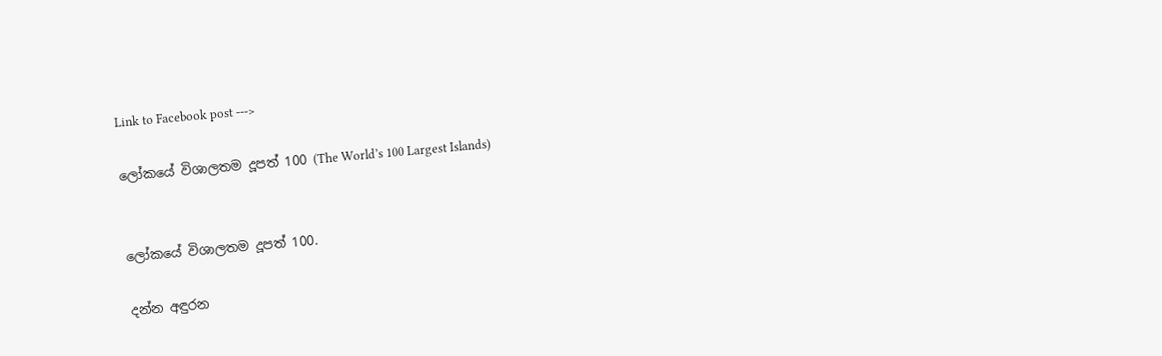Link to Facebook post --->

ලෝකයේ විශාලතම දූපත් 100 (The World’s 100 Largest Islands)


ලෝකයේ විශාලතම දූපත් 100.

දන්න අඳුරන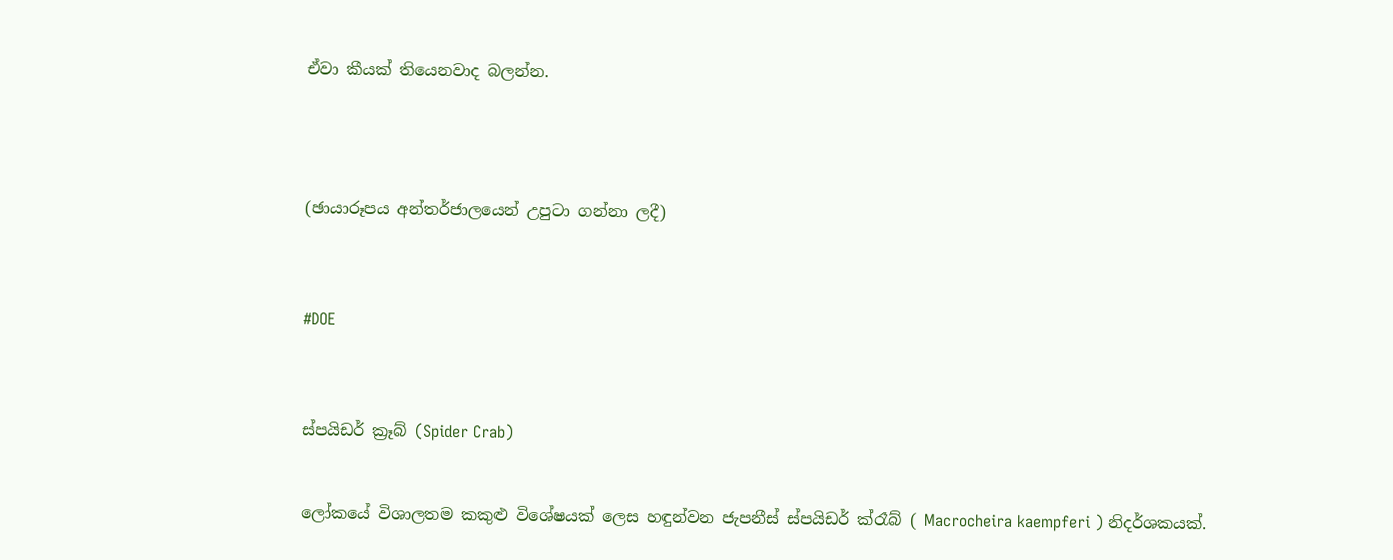ඒවා කීයක් තියෙනවාද බලන්න.




(ඡායාරූපය අන්තර්ජාලයෙන් උපුටා ගන්නා ලදී)



#DOE



ස්පයිඩර් ක්‍රෑබ් (Spider Crab)


ලෝකයේ විශාලතම කකුළු විශේෂයක් ලෙස හඳුන්වන ජැපනීස් ස්පයිඩර් ක්රෑබ් ( Macrocheira kaempferi ) නිදර්ශකයක්.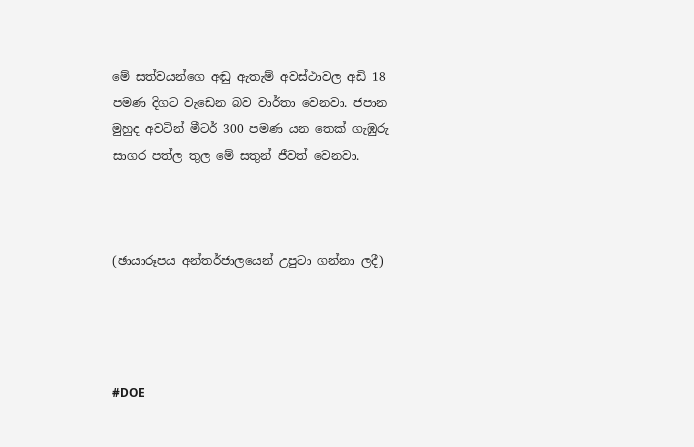මේ සත්වයන්ගෙ අඬු ඇතැම් අවස්ථාවල අඩි 18 පමණ දිගට වැඩෙන බව වාර්තා වෙනවා. ජපාන මුහුද අවටින් මීටර් 300 පමණ යන තෙක් ගැඹුරු සාගර පත්ල තුල මේ සතුන් ජීවත් වෙනවා.



(ඡායාරූපය අන්තර්ජාලයෙන් උපුටා ගන්නා ලදී)




#DOE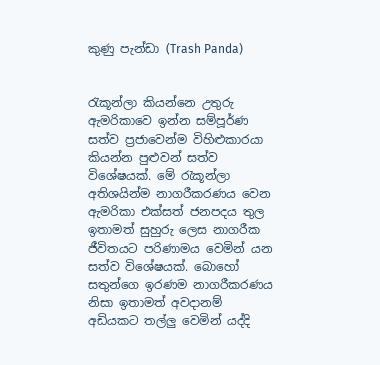කුණු පැන්ඩා (Trash Panda)


රැකූන්ලා කියන්නෙ උතුරු ඇමරිකාවෙ ඉන්න සම්පූර්ණ සත්ව ප්‍රජාවෙන්ම විහිළුකාරයා කියන්න පුළුවන් සත්ව විශේෂයක්. මේ රැකූන්ලා අතිශයින්ම නාගරීකරණය වෙන ඇමරිකා එක්සත් ජනපදය තුල ඉතාමත් සුහුරු ලෙස නාගරීක ජීවිතයට පරිණාමය වෙමින් යන සත්ව විශේෂයක්. බොහෝ සතුන්ගෙ ඉරණම නාගරීකරණය නිසා ඉතාමත් අවදානම් අඩියකට තල්ලු වෙමින් යද්දි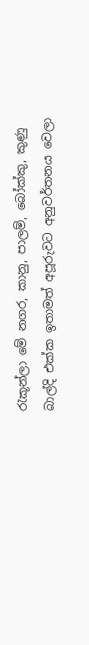රැකූන්ලා මේ නගර, කානු, පාලම්, බෝක්කු, කුණු බාල්දි එක්ක ඉතාමත් අපූරුවට අනුවර්තනය වෙලා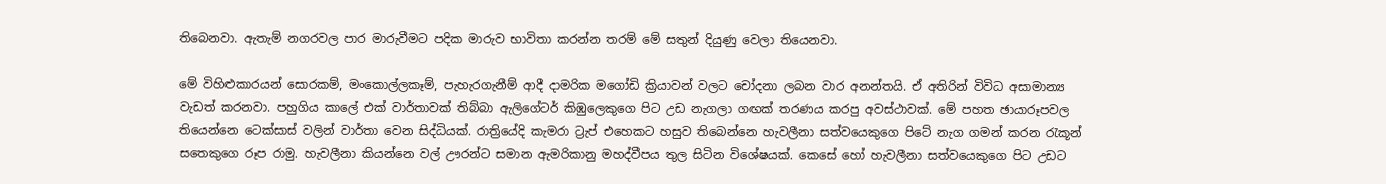තිබෙනවා. ඇතැම් නගරවල පාර මාරුවීමට පදික මාරුව භාවිතා කරන්න තරම් මේ සතුන් දියුණු වෙලා තියෙනවා.

මේ විහිළුකාරයන් සොරකම්, මංකොල්ලකෑම්, පැහැරගැනීම් ආදී දාමරික මගෝඩි ක්‍රියාවන් වලට චෝදනා ලබන වාර අනන්තයි. ඒ අතිරින් විවිධ අසාමාන්‍ය වැඩත් කරනවා. පහුගිය කාලේ එක් වාර්තාවක් තිබ්බා ඇලිගේටර් කිඹුලෙකුගෙ පිට උඩ නැගලා ගඟක් තරණය කරපු අවස්ථාවක්. මේ පහත ඡායාරූපවල තියෙන්නෙ ටෙක්සාස් වලින් වාර්තා වෙන සිද්ධියක්. රාත්‍රියේදි කැමරා ට්‍රැප් එහෙකට හසුව තිබෙන්නෙ හැවලීනා සත්වයෙකුගෙ පිටේ නැග ගමන් කරන රැකූන් සතෙකුගෙ රූප රාමු. හැවලීනා කියන්නෙ වල් ඌරන්ට සමාන ඇමරිකානු මහද්වීපය තුල සිටින විශේෂයක්. කෙසේ හෝ හැවලීනා සත්වයෙකුගෙ පිට උඩට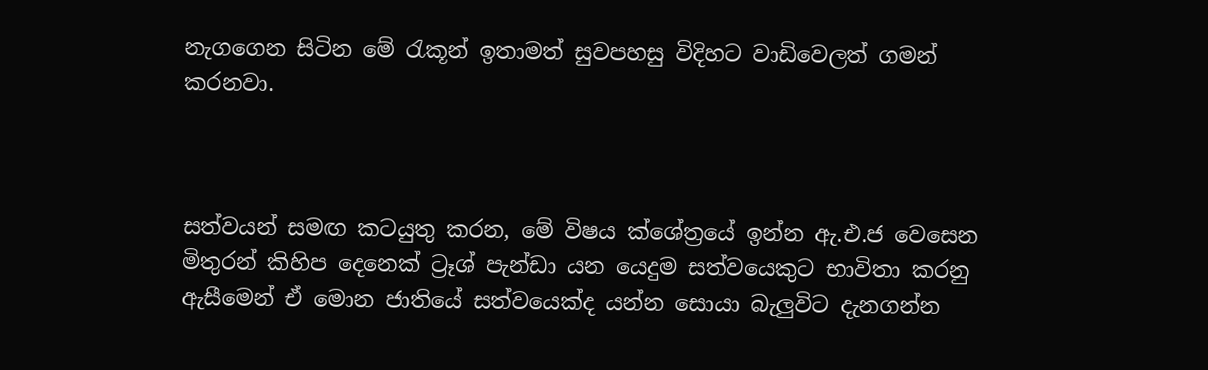නැගගෙන සිටින මේ රැකූන් ඉතාමත් සුවපහසු විදිහට වාඩිවෙලත් ගමන් කරනවා.



සත්වයන් සමඟ කටයුතු කරන, මේ විෂය ක්ශේත්‍රයේ ඉන්න ඇ.එ.ජ වෙසෙන මිතුරන් කිහිප දෙනෙක් ට්‍රෑශ් පැන්ඩා යන යෙදුම සත්වයෙකුට භාවිතා කරනු ඇසීමෙන් ඒ මොන ජාතියේ සත්වයෙක්ද යන්න සොයා බැලුවිට දැනගන්න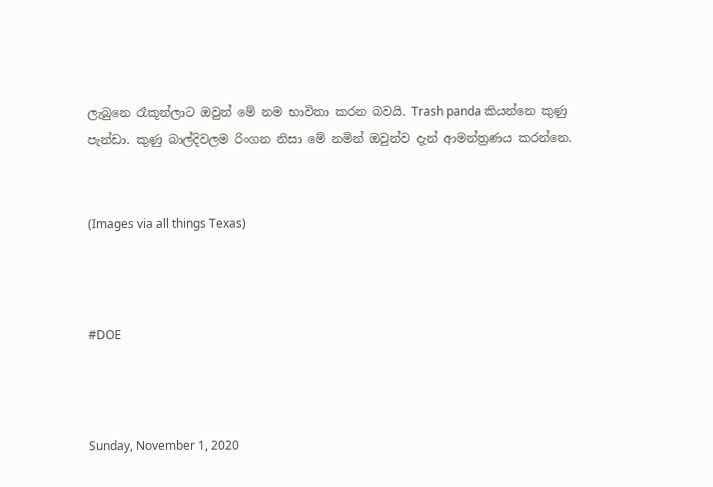ලැබුනෙ රෑකූන්ලාට ඔවුන් මේ නම භාවිතා කරන බවයි. Trash panda කියන්නෙ කුණු පැන්ඩා. කුණු බාල්දිවලම රිංගන නිසා මේ නමින් ඔවුන්ව දැන් ආමන්ත්‍රණය කරන්නෙ.


(Images via all things Texas)



#DOE



Sunday, November 1, 2020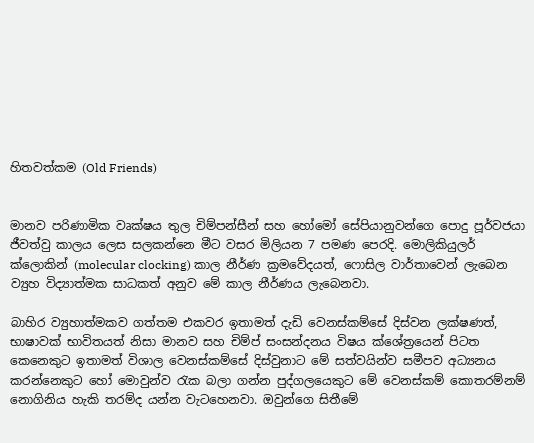හිතවත්කම (Old Friends)


මානව පරිණාමික වෘක්ෂය තුල චිම්පන්සීන් සහ හෝමෝ සේපියානුවන්ගෙ පොදු පූර්වජයා ජීවත්වු කාලය ලෙස සලකන්නෙ මීට වසර මිලියන 7 පමණ පෙරදි. මොලිකියුලර් ක්ලොකින් (molecular clocking) කාල නීර්ණ ක්‍රමවේදයත්, ෆොසිල වාර්තාවෙන් ලැබෙන ව්‍යුහ විද්‍යාත්මක සාධකත් අනුව මේ කාල නීර්ණය ලැබෙනවා.

බාහිර ව්‍යුහාත්මකව ගත්තම එකවර ඉතාමත් දැඩි වෙනස්කම්සේ දිස්වන ලක්ෂණත්, භාෂාවක් භාවිතයත් නිසා මානව සහ චිම්ප් සංසන්දනය විෂය ක්ශේත්‍රයෙන් පිටත කෙනෙකුට ඉතාමත් විශාල වෙනස්කම්සේ දිස්වුනාට මේ සත්වයින්ව සමීපව අධ්‍යනය කරන්නෙකුට හෝ මොවුන්ව රැක බලා ගන්න පුද්ගලයෙකුට මේ වෙනස්කම් කොතරම්නම් නොගිනිය හැකි තරම්ද යන්න වැටහෙනවා. ඔවුන්ගෙ සිතීමේ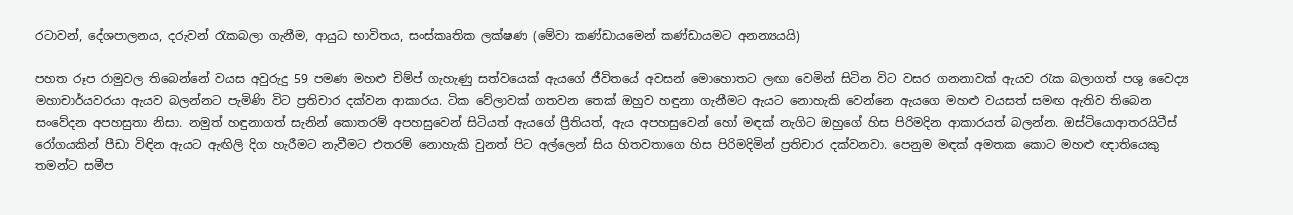රටාවන්, දේශපාලනය, දරුවන් රැකබලා ගැනීම, ආයුධ භාවිතය, සංස්කෘතික ලක්ෂණ (මේවා කණ්ඩායමෙන් කණ්ඩායමට අනන්‍යයයි)

පහත රූප රාමුවල තිබෙන්නේ වයස අවුරුදු 59 පමණ මහළු චිම්ප් ගැහැණු සත්වයෙක් ඇයගේ ජීවිතයේ අවසන් මොහොතට ලඟා වෙමින් සිටින විට වසර ගනනාවක් ඇයව රැක බලාගත් පශු වෛද්‍ය මහාචාර්යවරයා ඇයව බලන්නට පැමිණි විට ප්‍රතිචාර දක්වන ආකාරය. ටික වේලාවක් ගතවන තෙක් ඔහුව හඳුනා ගැනීමට ඇයට නොහැකි වෙන්නෙ ඇයගෙ මහළු වයසත් සමඟ ඇතිව තිබෙන සංවේදන අපහසුතා නිසා. නමුත් හඳුනාගත් සැනින් කොතරම් අපහසුවෙන් සිටියත් ඇයගේ ප්‍රීතියත්, ඇය අපහසුවෙන් හෝ මඳක් නැගිට ඔහුගේ හිස පිරිමදින ආකාරයත් බලන්න. ඔස්ටියොආතරයිටීස් රෝගයකින් පීඩා විඳින ඇයට ඇඟිලි දිග හැරීමට නැවීමට එතරම් නොහැකි වුනත් පිට අල්ලෙන් සිය හිතවතාගෙ හිස පිරිමදිමින් ප්‍රතිචාර දක්වනවා. පෙනුම මඳක් අමතක කොට මහළු ඥාතියෙකු තමන්ට සමීප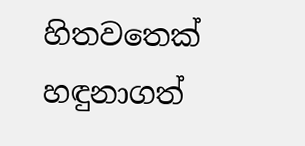හිතවතෙක් හඳුනාගත්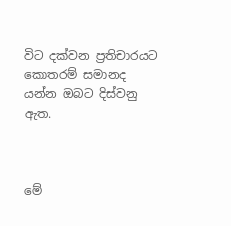විට දක්වන ප්‍රතිචාරයට කොතරම් සමානද යන්න ඔබට දිස්වනු ඇත.



මේ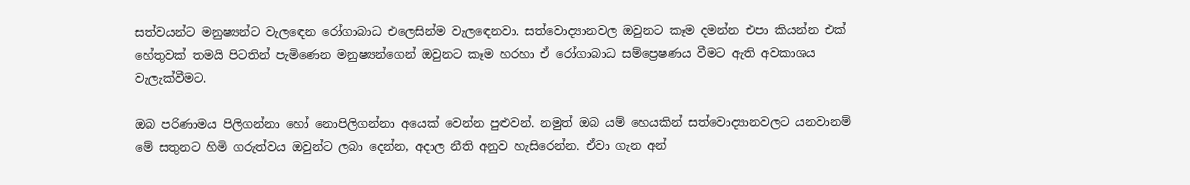සත්වයන්ට මනුෂ්‍යන්ට වැලඳෙන රෝගාබාධ එලෙසින්ම වැලඳෙනවා. සත්වොද්‍යානවල ඔවුනට කෑම දමන්න එපා කියන්න එක් හේතුවක් තමයි පිටතින් පැමිණෙන මනුෂ්‍යන්ගෙන් ඔවුනට කෑම හරහා ඒ රෝගාබාධ සම්ප්‍රෙෂණය වීමට ඇති අවකාශය වැලැක්වීමට.

ඔබ පරිණාමය පිලිගන්නා හෝ නොපිලිගන්නා අයෙක් වෙන්න පුළුවන්. නමුත් ඔබ යම් හෙයකින් සත්වොද්‍යානවලට යනවානම් මේ සතුනට හිමි ගරුත්වය ඔවුන්ට ලබා දෙන්න, අදාල නීති අනුව හැසිරෙන්න. ඒවා ගැන අන්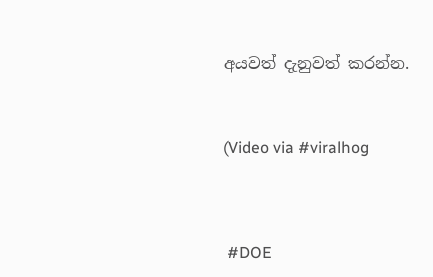අයවත් දැනුවත් කරන්න.



(Video via #viralhog




 #DOE